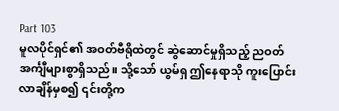Part 103
မူလပိုင်ရှင်၏ အဝတ်ဗီရိုထဲတွင် ဆွဲဆောင်မှုရှိသည့် ညဝတ်အင်္ကျီများစွာရှိသည်။ သို့သော် ယွမ်ရှ ဤနေရာသို ကူးပြောင်းလာချိန်မှစ၍ ၎င်းတို့က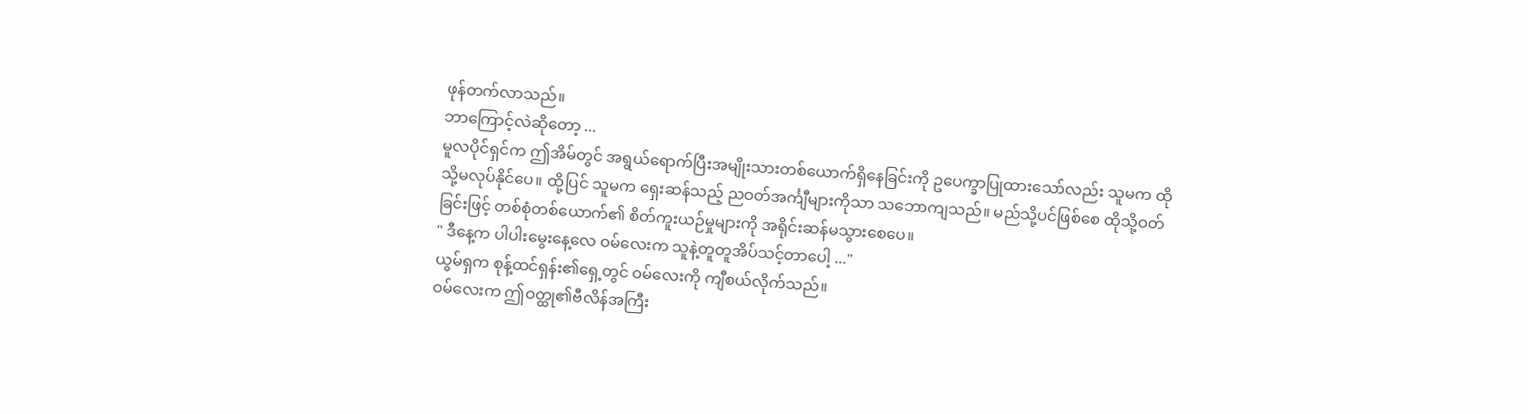ဖုန်တက်လာသည်။
ဘာကြောင့်လဲဆိုတော့ ...
မူလပိုင်ရှင်က ဤအိမ်တွင် အရွယ်ရောက်ပြီးအမျိုးသားတစ်ယောက်ရှိနေခြင်းကို ဥပေက္ခာပြုထားသော်လည်း သူမက ထိုသို့မလုပ်နိုင်ပေ။ ထို့ပြင် သူမက ရှေးဆန်သည့် ညဝတ်အင်္ကျီများကိုသာ သဘောကျသည်။ မည်သို့ပင်ဖြစ်စေ ထိုသို့ဝတ်ခြင်းဖြင့် တစ်စုံတစ်ယောက်၏ စိတ်ကူးယဉ်မှုများကို အရိုင်းဆန်မသွားစေပေ။
" ဒီနေ့က ပါပါးမွေးနေ့လေ ဝမ်လေးက သူနဲ့တူတူအိပ်သင့်တာပေါ့ ..."
ယွမ်ရှက စုန့်ထင်ရှန်း၏ရှေ့တွင် ဝမ်လေးကို ကျီစယ်လိုက်သည်။
ဝမ်လေးက ဤဝတ္ထု၏ဗီလိန်အကြီး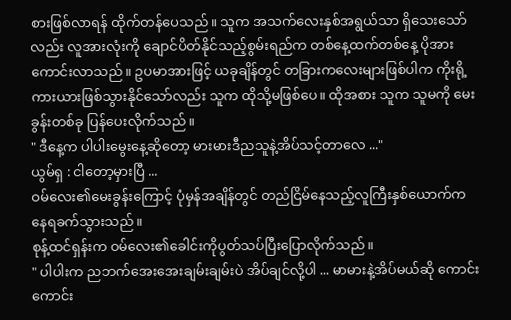စားဖြစ်လာရန် ထိုက်တန်ပေသည်။ သူက အသက်လေးနှစ်အရွယ်သာ ရှိသေးသော်လည်း လူအားလုံးကို ချောင်ပိတ်နိုင်သည့်စွမ်းရည်က တစ်နေ့ထက်တစ်နေ့ ပိုအားကောင်းလာသည်။ ဥပမာအားဖြင့် ယခုချိန်တွင် တခြားကလေးများဖြစ်ပါက ကိုးရို့ကားယားဖြစ်သွားနိုင်သော်လည်း သူက ထိုသို့မဖြစ်ပေ။ ထိုအစား သူက သူမကို မေးခွန်းတစ်ခု ပြန်ပေးလိုက်သည်။
" ဒီနေ့က ပါပါးမွေးနေ့ဆိုတော့ မားမားဒီညသူနဲ့အိပ်သင့်တာလေ ..."
ယွမ်ရှ : ငါတော့မှားပြီ ...
ဝမ်လေး၏မေးခွန်းကြောင့် ပုံမှန်အချိန်တွင် တည်ငြိမ်နေသည့်လူကြီးနှစ်ယောက်က နေရခက်သွားသည်။
စုန့်ထင်ရှန်းက ဝမ်လေး၏ခေါင်းကိုပွတ်သပ်ပြီးပြောလိုက်သည်။
" ပါပါးက ညဘက်အေးအေးချမ်းချမ်းပဲ အိပ်ချင်လို့ပါ ... မာမားနဲ့အိပ်မယ်ဆို ကောင်းကောင်း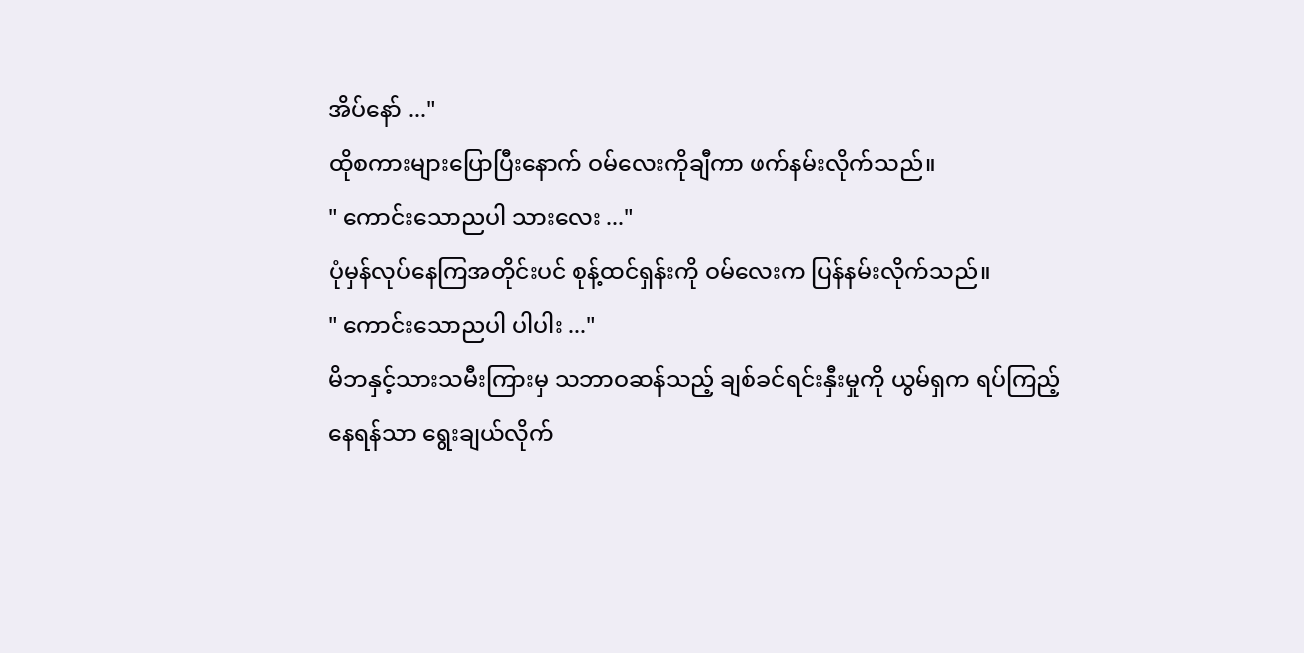အိပ်နော် ..."
ထိုစကားများပြောပြီးနောက် ဝမ်လေးကိုချီကာ ဖက်နမ်းလိုက်သည်။
" ကောင်းသောညပါ သားလေး ..."
ပုံမှန်လုပ်နေကြအတိုင်းပင် စုန့်ထင်ရှန်းကို ဝမ်လေးက ပြန်နမ်းလိုက်သည်။
" ကောင်းသောညပါ ပါပါး ..."
မိဘနှင့်သားသမီးကြားမှ သဘာဝဆန်သည့် ချစ်ခင်ရင်းနှီးမှုကို ယွမ်ရှက ရပ်ကြည့်နေရန်သာ ရွေးချယ်လိုက်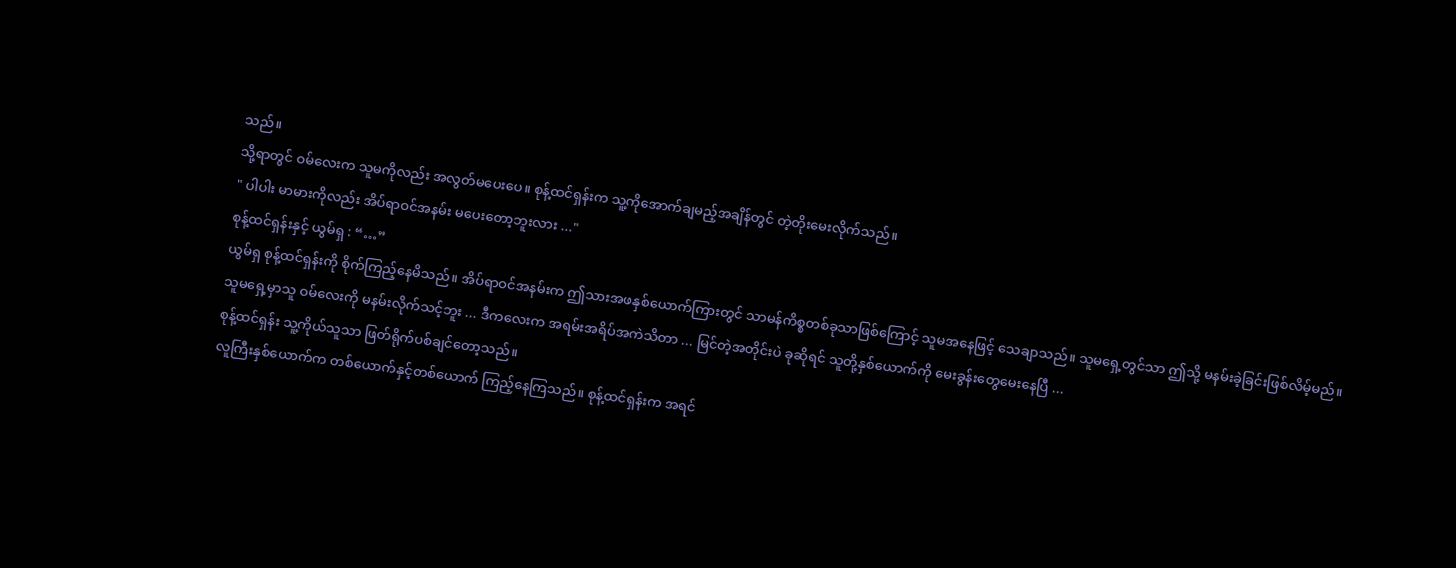သည်။
သို့ရာတွင် ဝမ်လေးက သူမကိုလည်း အလွတ်မပေးပေ။ စုန့်ထင်ရှန်းက သူ့ကိုအောက်ချမည့်အချိန်တွင် တဲ့တိုးမေးလိုက်သည်။
" ပါပါး မာမားကိုလည်း အိပ်ရာဝင်အနမ်း မပေးတော့ဘူးလား ..."
စုန့်ထင်ရှန်းနှင့် ယွမ်ရှ : “…”
ယွမ်ရှ စုန့်ထင်ရှန်းကို စိုက်ကြည့်နေမိသည်။ အိပ်ရာဝင်အနမ်းက ဤသားအဖနှစ်ယောက်ကြားတွင် သာမန်ကိစ္စတစ်ခုသာဖြစ်ကြောင့် သူမအနေဖြင့် သေချာသည်။ သူမရှေ့တွင်သာ ဤသို့ မနမ်းခဲ့ခြင်းဖြစ်လိမ့်မည်။
သူမရှေ့မှာသူ ဝမ်လေးကို မနမ်းလိုက်သင့်ဘူး ... ဒီကလေးက အရမ်းအရိပ်အကဲသိတာ ... မြင်တဲ့အတိုင်းပဲ ခုဆိုရင် သူတို့နှစ်ယောက်ကို မေးခွန်းတွေမေးနေပြီ ...
စုန့်ထင်ရှန်း သူ့ကိုယ်သူသာ ဖြတ်ရိုက်ပစ်ချင်တော့သည်။
လူကြီးနှစ်ယောက်က တစ်ယောက်နှင့်တစ်ယောက် ကြည့်နေကြသည်။ စုန့်ထင်ရှန်းက အရင်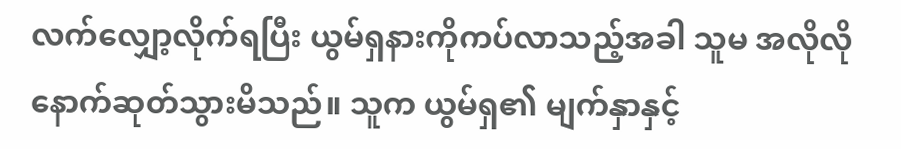လက်လျှော့လိုက်ရပြီး ယွမ်ရှနားကိုကပ်လာသည့်အခါ သူမ အလိုလိုနောက်ဆုတ်သွားမိသည်။ သူက ယွမ်ရှ၏ မျက်နှာနှင့်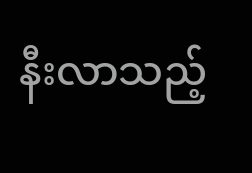နီးလာသည့်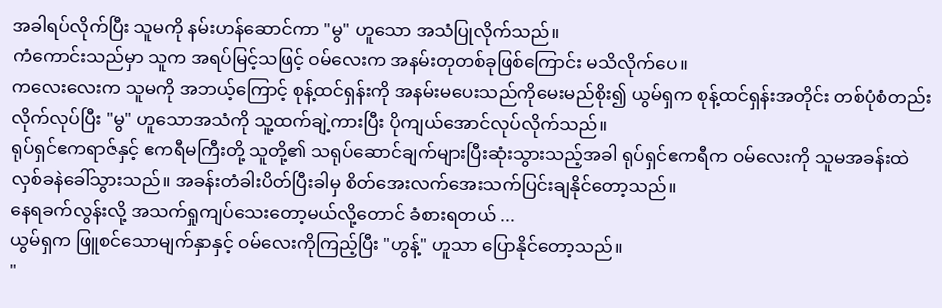အခါရပ်လိုက်ပြီး သူမကို နမ်းဟန်ဆောင်ကာ "မွ" ဟူသော အသံပြုလိုက်သည်။
ကံကောင်းသည်မှာ သူက အရပ်မြင့်သဖြင့် ဝမ်လေးက အနမ်းတုတစ်ခုဖြစ်ကြောင်း မသိလိုက်ပေ။
ကလေးလေးက သူမကို အဘယ့်ကြောင့် စုန့်ထင်ရှန်းကို အနမ်းမပေးသည်ကိုမေးမည်စိုး၍ ယွမ်ရှက စုန့်ထင်ရှန်းအတိုင်း တစ်ပုံစံတည်းလိုက်လုပ်ပြီး "မွ" ဟူသောအသံကို သူ့ထက်ချဲ့ကားပြီး ပိုကျယ်အောင်လုပ်လိုက်သည်။
ရုပ်ရှင်ဧကရာဇ်နှင့် ဧကရီမကြီးတို့ သူတို့၏ သရုပ်ဆောင်ချက်များပြီးဆုံးသွားသည့်အခါ ရုပ်ရှင်ဧကရီက ဝမ်လေးကို သူမအခန်းထဲ လှစ်ခနဲခေါ်သွားသည်။ အခန်းတံခါးပိတ်ပြီးခါမှ စိတ်အေးလက်အေးသက်ပြင်းချနိုင်တော့သည်။
နေရခက်လွန်းလို့ အသက်ရှုကျပ်သေးတော့မယ်လို့တောင် ခံစားရတယ် ...
ယွမ်ရှက ဖြူစင်သောမျက်နှာနှင့် ဝမ်လေးကိုကြည့်ပြီး "ဟွန့်" ဟူသာ ပြောနိုင်တော့သည်။
"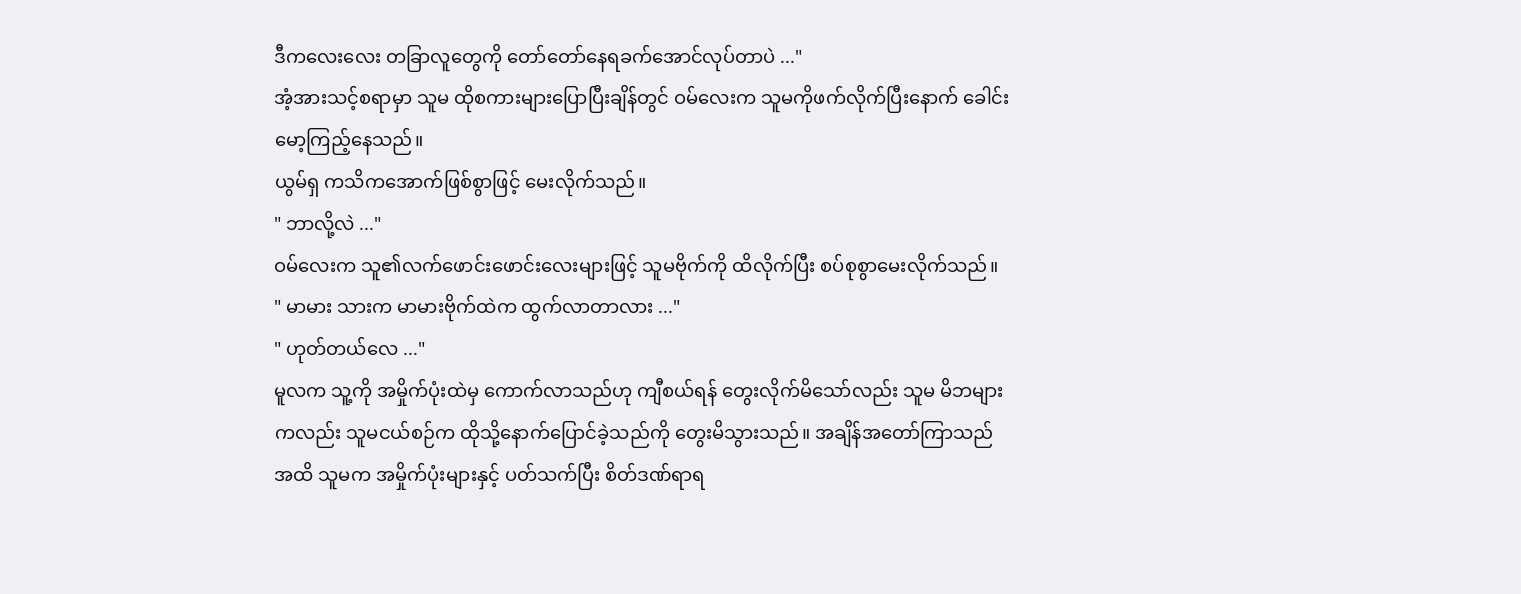ဒီကလေးလေး တခြာလူတွေကို တော်တော်နေရခက်အောင်လုပ်တာပဲ ..."
အံ့အားသင့်စရာမှာ သူမ ထိုစကားများပြောပြီးချိန်တွင် ဝမ်လေးက သူမကိုဖက်လိုက်ပြီးနောက် ခေါင်းမော့ကြည့်နေသည်။
ယွမ်ရှ ကသိကအောက်ဖြစ်စွာဖြင့် မေးလိုက်သည်။
" ဘာလို့လဲ ..."
ဝမ်လေးက သူ၏လက်ဖောင်းဖောင်းလေးများဖြင့် သူမဗိုက်ကို ထိလိုက်ပြီး စပ်စုစွာမေးလိုက်သည်။
" မာမား သားက မာမားဗိုက်ထဲက ထွက်လာတာလား ..."
" ဟုတ်တယ်လေ ..."
မူလက သူ့ကို အမှိုက်ပုံးထဲမှ ကောက်လာသည်ဟု ကျီစယ်ရန် တွေးလိုက်မိသော်လည်း သူမ မိဘများကလည်း သူမငယ်စဉ်က ထိုသို့နောက်ပြောင်ခဲ့သည်ကို တွေးမိသွားသည်။ အချိန်အတော်ကြာသည်အထိ သူမက အမှိုက်ပုံးများနှင့် ပတ်သက်ပြီး စိတ်ဒဏ်ရာရ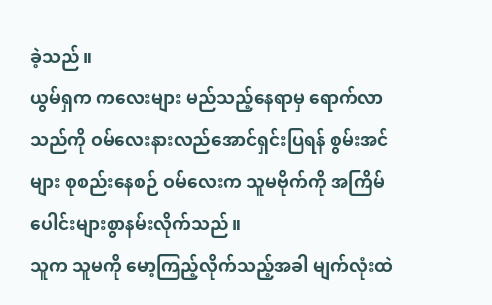ခဲ့သည်။
ယွမ်ရှက ကလေးများ မည်သည့်နေရာမှ ရောက်လာသည်ကို ဝမ်လေးနားလည်အောင်ရှင်းပြရန် စွမ်းအင်များ စုစည်းနေစဉ် ဝမ်လေးက သူမဗိုက်ကို အကြိမ်ပေါင်းများစွာနမ်းလိုက်သည်။
သူက သူမကို မော့ကြည့်လိုက်သည့်အခါ မျက်လုံးထဲ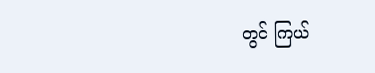တွင် ကြယ်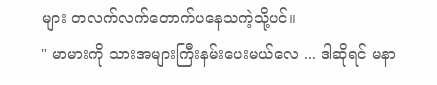များ တလက်လက်တောက်ပနေသကဲ့သို့ပင်။
" မာမားကို သားအများကြီးနမ်းပေးမယ်လေ ... ဒါဆိုရင် မနာ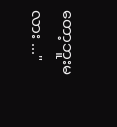တော့ဘူးမလား ..."